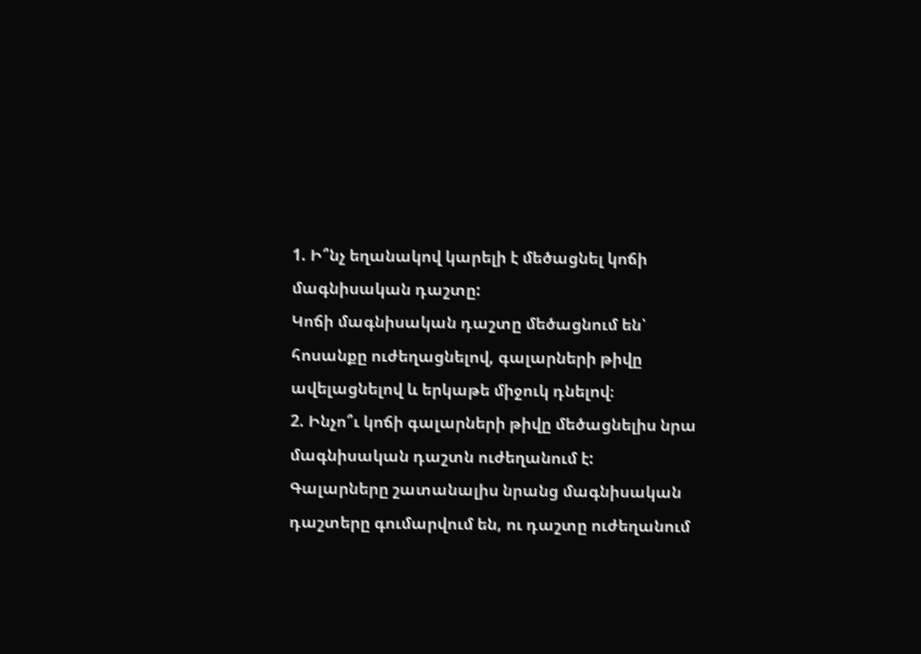1. Ի՞նչ եղանակով կարելի է մեծացնել կոճի մագնիսական դաշտը:
Կոճի մագնիսական դաշտը մեծացնում են՝ հոսանքը ուժեղացնելով, գալարների թիվը ավելացնելով և երկաթե միջուկ դնելով։
2. Ինչո՞ւ կոճի գալարների թիվը մեծացնելիս նրա մագնիսական դաշտն ուժեղանում է:
Գալարները շատանալիս նրանց մագնիսական դաշտերը գումարվում են, ու դաշտը ուժեղանում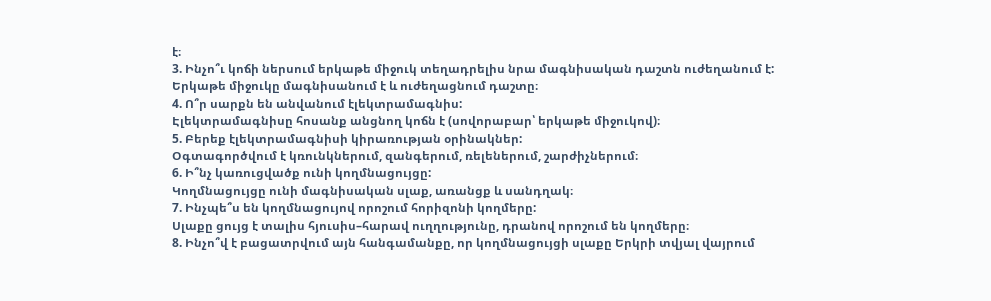է։
3. Ինչո՞ւ կոճի ներսում երկաթե միջուկ տեղադրելիս նրա մագնիսական դաշտն ուժեղանում է:
Երկաթե միջուկը մագնիսանում է և ուժեղացնում դաշտը։
4. Ո՞ր սարքն են անվանում էլեկտրամագնիս:
Էլեկտրամագնիսը հոսանք անցնող կոճն է (սովորաբար՝ երկաթե միջուկով)։
5. Բերեք էլեկտրամագնիսի կիրառության օրինակներ:
Օգտագործվում է կռունկներում, զանգերում, ռելեներում, շարժիչներում։
6. Ի՞նչ կառուցվածք ունի կողմնացույցը:
Կողմնացույցը ունի մագնիսական սլաք, առանցք և սանդղակ։
7. Ինչպե՞ս են կողմնացույով որոշում հորիզոնի կողմերը:
Սլաքը ցույց է տալիս հյուսիս–հարավ ուղղությունը, դրանով որոշում են կողմերը։
8. Ինչո՞վ է բացատրվում այն հանգամանքը, որ կողմնացույցի սլաքը Երկրի տվյալ վայրում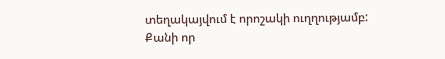տեղակայվում է որոշակի ուղղությամբ:
Քանի որ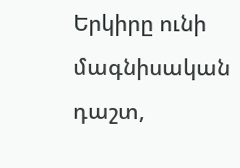Երկիրը ունի մագնիսական դաշտ,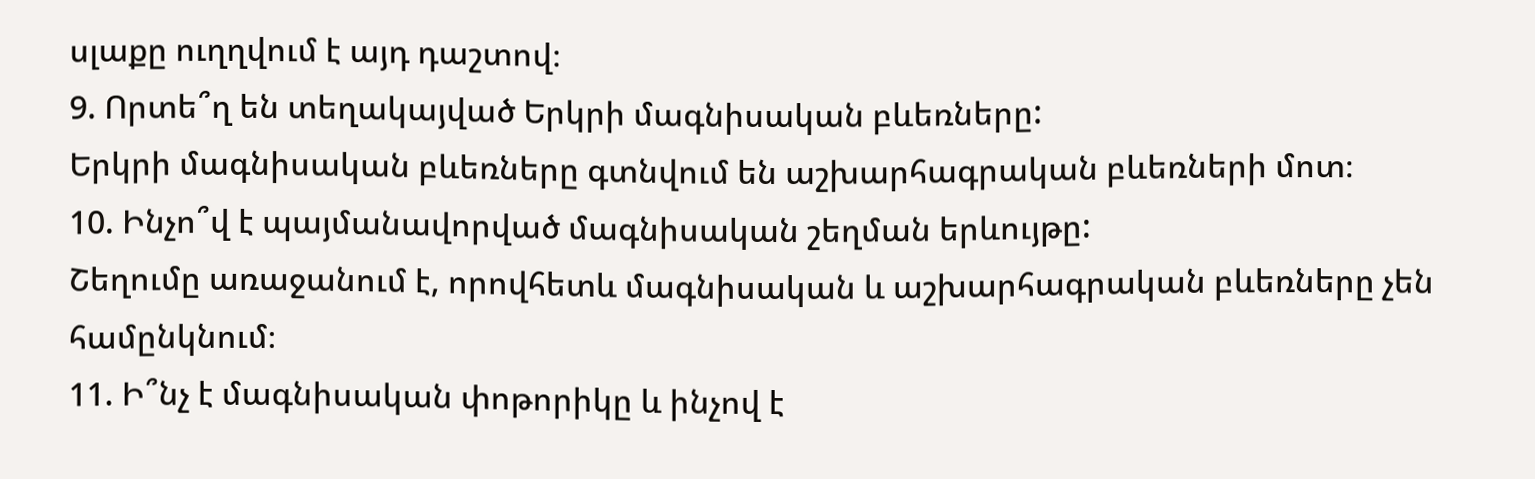սլաքը ուղղվում է այդ դաշտով։
9. Որտե՞ղ են տեղակայված Երկրի մագնիսական բևեռները:
Երկրի մագնիսական բևեռները գտնվում են աշխարհագրական բևեռների մոտ։
10. Ինչո՞վ է պայմանավորված մագնիսական շեղման երևույթը:
Շեղումը առաջանում է, որովհետև մագնիսական և աշխարհագրական բևեռները չեն համընկնում։
11. Ի՞նչ է մագնիսական փոթորիկը և ինչով է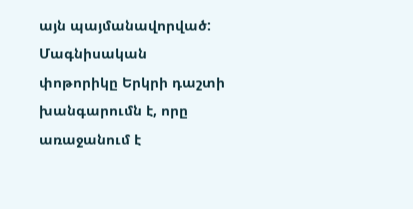այն պայմանավորված:
Մագնիսական փոթորիկը Երկրի դաշտի խանգարումն է, որը առաջանում է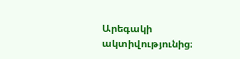Արեգակի ակտիվությունից։